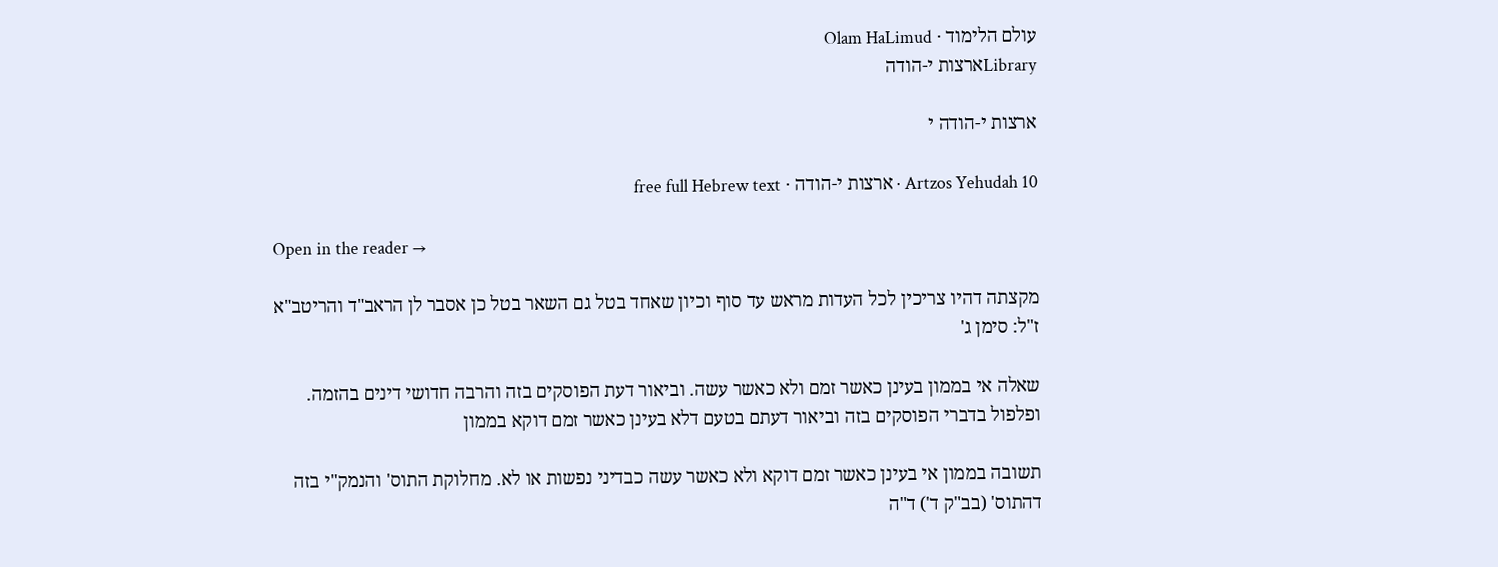עולם הלימוד · Olam HaLimud
Libraryארצות י-הודה

ארצות י-הודה י

Artzos Yehudah 10 · ארצות י-הודה · free full Hebrew text

Open in the reader →

מקצתה דהיו צריכין לכל העדות מראש עד סוף וכיון שאחד בטל גם השאר בטל כן אסבר לן הראב"ד והריטב"א ז"ל: סימן ג'

שאלה אי בממון בעינן כאשר זמם ולא כאשר עשה. וביאור דעת הפוסקים בזה והרבה חדושי דינים בהזמה. ופלפול בדברי הפוסקים בזה וביאור דעתם בטעם דלא בעינן כאשר זמם דוקא בממון

תשובה בממון אי בעינן כאשר זמם דוקא ולא כאשר עשה כבדיני נפשות או לא. מחלוקת התוס' והנמק"י בזה דהתוס' (בב"ק ד') ד"ה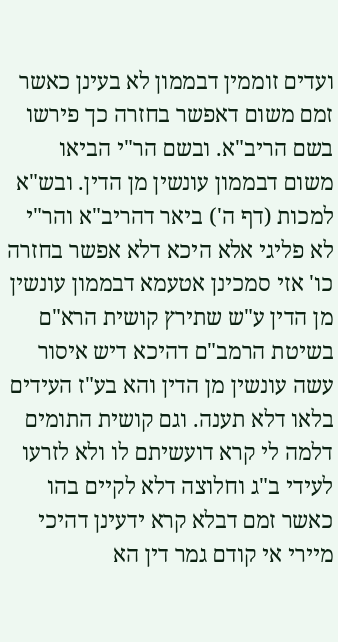ועדים זוממין דבממון לא בעינן כאשר זמם משום דאפשר בחזרה כך פירשו בשם הריב"א. ובשם הר"י הביאו משום דבממון עונשין מן הדין. ובש"א למכות (דף ה') ביאר דהריב"א והר"י לא פליגי אלא היכא דלא אפשר בחזרה כו' אזי סמכינן אטעמא דבממון עונשין מן הדין ע"ש שתירץ קושית הרא"ם בשיטת הרמב"ם דהיכא דיש איסור עשה עונשין מן הדין והא בע"ז העידים בלאו דלא תענה. וגם קושית התומים דלמה לי קרא דועשיתם לו ולא לזרעו לעידי ב"ג וחלוצה דלא לקיים בהו כאשר זמם דבלא קרא ידעינן דהיכי מיירי אי קודם גמר דין הא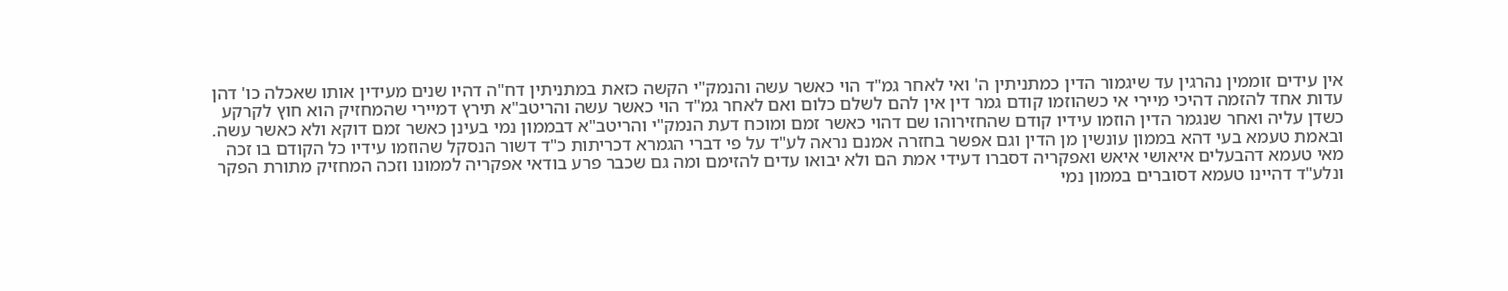אין עידים זוממין נהרגין עד שיגמור הדין כמתניתין ה' ואי לאחר גמ"ד הוי כאשר עשה והנמק"י הקשה כזאת במתניתין דח"ה דהיו שנים מעידין אותו שאכלה כו' דהן עדות אחד להזמה דהיכי מיירי אי כשהוזמו קודם גמר דין אין להם לשלם כלום ואם לאחר גמ"ד הוי כאשר עשה והריטב"א תירץ דמיירי שהמחזיק הוא חוץ לקרקע כשדן עליה ואחר שנגמר הדין הוזמו עידיו קודם שהחזירוהו שם דהוי כאשר זמם ומוכח דעת הנמק"י והריטב"א דבממון נמי בעינן כאשר זמם דוקא ולא כאשר עשה. ובאמת טעמא בעי דהא בממון עונשין מן הדין וגם אפשר בחזרה אמנם נראה לע"ד על פי דברי הגמרא דכריתות כ"ד דשור הנסקל שהוזמו עידיו כל הקודם בו זכה מאי טעמא דהבעלים איאושי איאש ואפקריה דסברו דעידי אמת הם ולא יבואו עדים להזימם ומה גם שכבר פרע בודאי אפקריה לממונו וזכה המחזיק מתורת הפקר ונלע"ד דהיינו טעמא דסוברים בממון נמי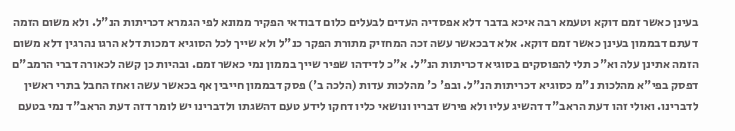בעינן כאשר זמם דוקא וטעמא רבה איכא בדבר דלא אפסדיה העדים לבעלים כלום דבודאי הפקיר ממונא לפי הגמרא דכריתות הנ"ל. ולא משום הזמה דעתם דבממון בעינן כאשר זמם דוקא. אלא דבכאשר עשה זכה המחזיק מתורת הפקר כנ"ל ולא שייך לכל הסוגיא דמכות דלא הרגו נהרגין דלא משום הזמה אתינן עלה וא"כ תלי להפוסקים בסוגיא דכריתות הנ"ל. א"כ לדידהו שפיר שייך בממון נמי כאשר זמם. ובהיות כן קשה לכאורה דברי הרמב"ם דפסק בפי"א מהלכות נ"מ כסוגיא דכריתות הנ"ל. ובפ' כ' מהלכות עדות (הלכה ב') פסק דבממון חייבין אף בכאשר עשה ואחז החבל בתרי ראשין לדברינו. ואולי זהו דעת הראב"ד דהשיג עליו ולא פירש דבריו ונושאי כליו דחקו לידע טעם דהשגתו ולדברינו יש לומר דזה דעת הראב"ד נמי בטעם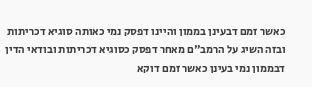כאשר זמם דבעינן בממון והיינו דפסק נמי כאותה סוגיא דכריתות ובזה השיג על הרמב"ם מאחר דפסק כסוגיא דכריתות ובודאי הדין דבממון נמי בעינן כאשר זמם דוקא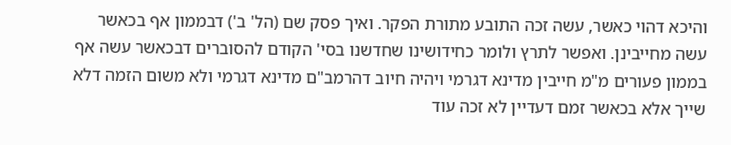והיכא דהוי כאשר, עשה זכה התובע מתורת הפקר. ואיך פסק שם (הל' ב') דבממון אף בכאשר עשה מחייבינן. ואפשר לתרץ ולומר כחידושינו שחדשנו בסי' הקודם להסוברים דבכאשר עשה אף בממון פעורים מ"מ חייבין מדינא דגרמי ויהיה חיוב דהרמב"ם מדינא דגרמי ולא משום הזמה דלא שייך אלא בכאשר זמם דעדיין לא זכה עוד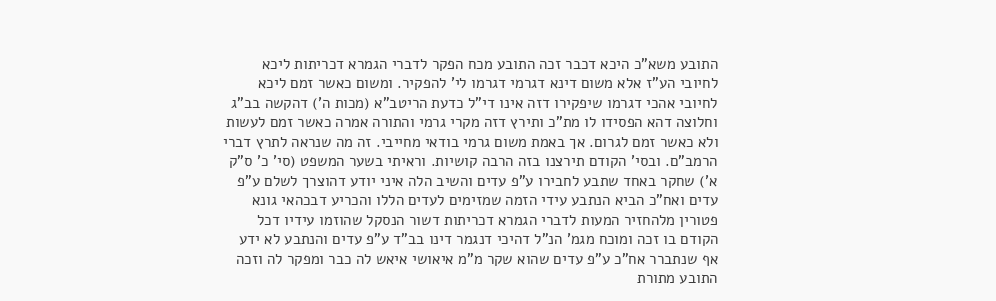התובע משא"כ היכא דכבר זכה התובע מכח הפקר לדברי הגמרא דכריתות ליכא לחיובי הע"ז אלא משום דינא דגרמי דגרמו לי' להפקיר. ומשום כאשר זמם ליכא לחיובי אהכי דגרמו שיפקירו דזה אינו די"ל כדעת הריטב"א (מכות ה') דהקשה בב"ג וחלוצה דהא הפסידו לו מת"כ ותירץ דזה מקרי גרמי והתורה אמרה כאשר זמם לעשות ולא כאשר זמם לגרום. אך באמת משום גרמי בודאי מחייבי. זה מה שנראה לתרץ דברי הרמב"ם. ובסי' הקודם תירצנו בזה הרבה קושיות. וראיתי בשער המשפט (סי' כ' ס"ק א') שחקר באחד שתבע לחבירו ע"פ עדים והשיב הלה איני יודע דהוצרך לשלם ע"פ עדים ואח"כ הביא הנתבע עידי הזמה שמזימים לעדים הללו והכריע דבכהאי גונא פטורין מלהחזיר המעות לדברי הגמרא דכריתות דשור הנסקל שהוזמו עידיו דכל הקודם בו זכה ומוכח מגמ' הנ"ל דהיכי דנגמר דינו בב"ד ע"פ עדים והנתבע לא ידע אף שנתברר אח"כ ע"פ עדים שהוא שקר מ"מ איאושי איאש לה כבר ומפקר לה וזכה התובע מתורת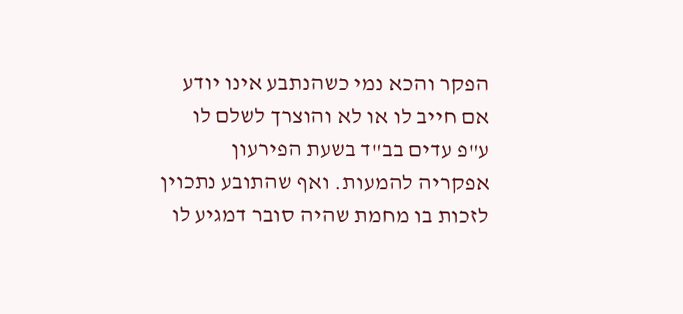הפקר והכא נמי כשהנתבע אינו יודע אם חייב לו או לא והוצרך לשלם לו ע"פ עדים בב"ד בשעת הפירעון אפקריה להמעות. ואף שהתובע נתכוין לזכות בו מחמת שהיה סובר דמגיע לו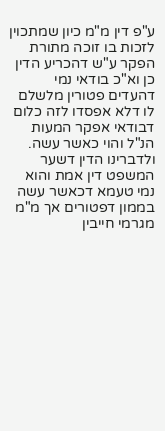ע"פ דין מ"מ כיון שמתכוין לזכות בו זוכה מתורת הפקר ע"ש דהכריע הדין כן וא"כ בודאי נמי דהעדים פטורין מלשלם לו דלא אפסדו לזה כלום דבודאי אפקר המעות הנ"ל והוי כאשר עשה. ולדברינו הדין דשער המשפט דין אמת והוא נמי טעמא דכאשר עשה בממון דפטורים אך מ"מ מגרמי חייבין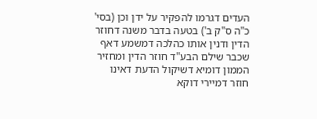העדים דגרמו להפקיר על ידן וכן (בסי' כ"ה ס"ק ב') בטעה בדבר משנה דחוזר הדין ודנין אותו כהלכה דמשמע דאף שכבר שילם הבע"ד חוזר הדין ומחזיר הממון דומיא דשיקול הדעת דאינו חוזר דמיירי דוקא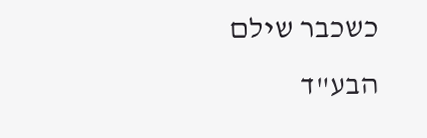כשכבר שילם הבע"ד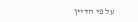על פי הדיין